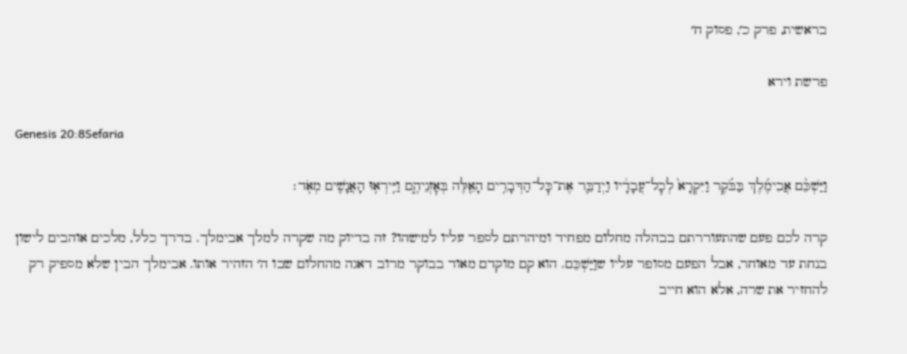בראשית, פרק כ׳, פסוק ח׳

פרשת וירא

Genesis 20:8Sefaria

וַיַּשְׁכֵּ֨ם אֲבִימֶ֜לֶךְ בַּבֹּ֗קֶר וַיִּקְרָא֙ לְכׇל־עֲבָדָ֔יו וַיְדַבֵּ֛ר אֶת־כׇּל־הַדְּבָרִ֥ים הָאֵ֖לֶּה בְּאׇזְנֵיהֶ֑ם וַיִּֽירְא֥וּ הָאֲנָשִׁ֖ים מְאֹֽד׃

קרה לכם פעם שהתעוררתם בבהלה מחלום מפחיד ומיהרתם לספר עליו למישהו? זה בדיוק מה שקרה למלך אבימלך. בדרך כלל, מלכים אוהבים לישון בנחת עד מאוחר, אבל הפעם מסופר עליו שוַיַּשְׁכֵּם. הוא קם מוקדם מאוד בבוקר מרוב דאגה מהחלום שבו ה׳ הזהיר אותו. אבימלך הבין שלא מספיק רק להחזיר את שרה, אלא הוא חייב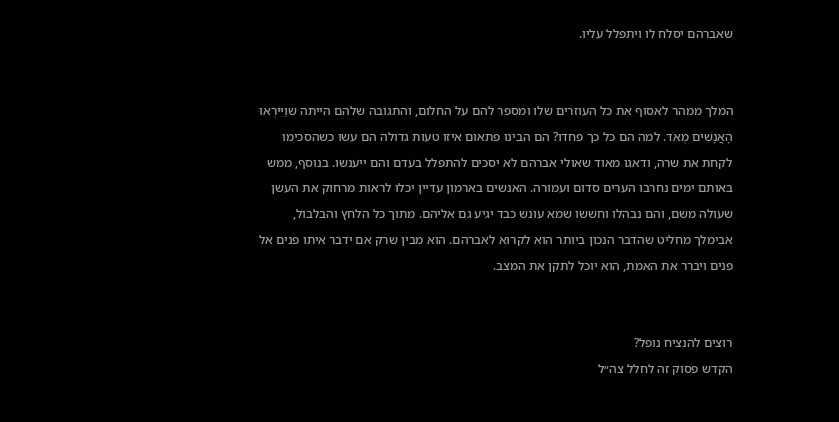שאברהם יסלח לו ויתפלל עליו.


המלך ממהר לאסוף את כל העוזרים שלו ומספר להם על החלום, והתגובה שלהם הייתה שוַיִּירְאוּ הָאֲנָשִׁים מְאֹד. למה הם כל כך פחדו? הם הבינו פתאום איזו טעות גדולה הם עשו כשהסכימו לקחת את שרה, ודאגו מאוד שאולי אברהם לא יסכים להתפלל בעדם והם ייענשו. בנוסף, ממש באותם ימים נחרבו הערים סדום ועמורה. האנשים בארמון עדיין יכלו לראות מרחוק את העשן שעולה משם, והם נבהלו וחששו שמא עונש כבד יגיע גם אליהם. מתוך כל הלחץ והבלבול, אבימלך מחליט שהדבר הנכון ביותר הוא לקרוא לאברהם. הוא מבין שרק אם ידבר איתו פנים אל פנים ויברר את האמת, הוא יוכל לתקן את המצב.


רוצים להנציח נופל?
הקדש פסוק זה לחלל צה״ל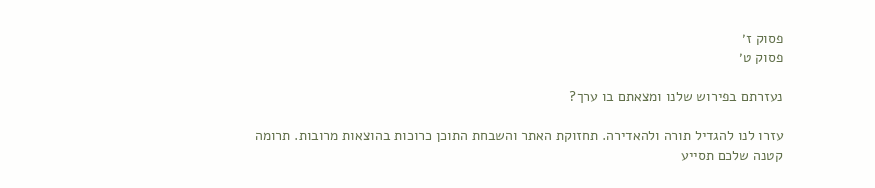פסוק ז׳
פסוק ט׳

נעזרתם בפירוש שלנו ומצאתם בו ערך?

עזרו לנו להגדיל תורה ולהאדירה. תחזוקת האתר והשבחת התוכן כרוכות בהוצאות מרובות. תרומה קטנה שלכם תסייע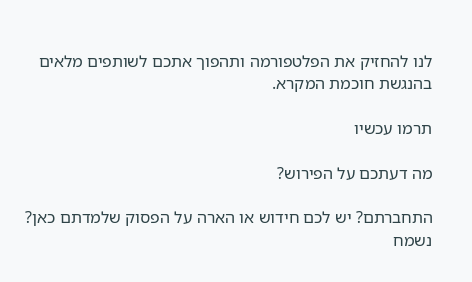לנו להחזיק את הפלטפורמה ותהפוך אתכם לשותפים מלאים בהנגשת חוכמת המקרא.

תרמו עכשיו

מה דעתכם על הפירוש?

התחברתם? יש לכם חידוש או הארה על הפסוק שלמדתם כאן? נשמח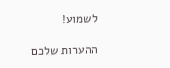לשמוע!

ההערות שלכם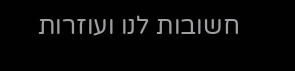חשובות לנו ועוזרות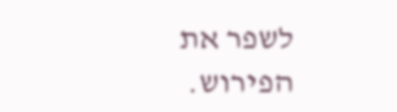לשפר את הפירוש.